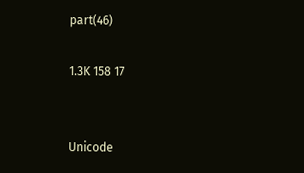part(46)

1.3K 158 17


Unicode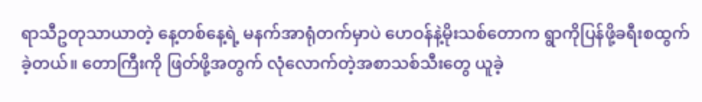ရာသီဥတုသာယာတဲ့ နေ့တစ်နေ့ရဲ့ မနက်အာရုံတက်မှာပဲ ဟေဝန်နဲ့မိုးသစ်တောက ရွာကိုပြန်ဖို့ခရီးစထွက်ခဲ့တယ်။ တောကြီးကို ဖြတ်ဖို့အတွက် လုံလောက်တဲ့အစာသစ်သီးတွေ ယူခဲ့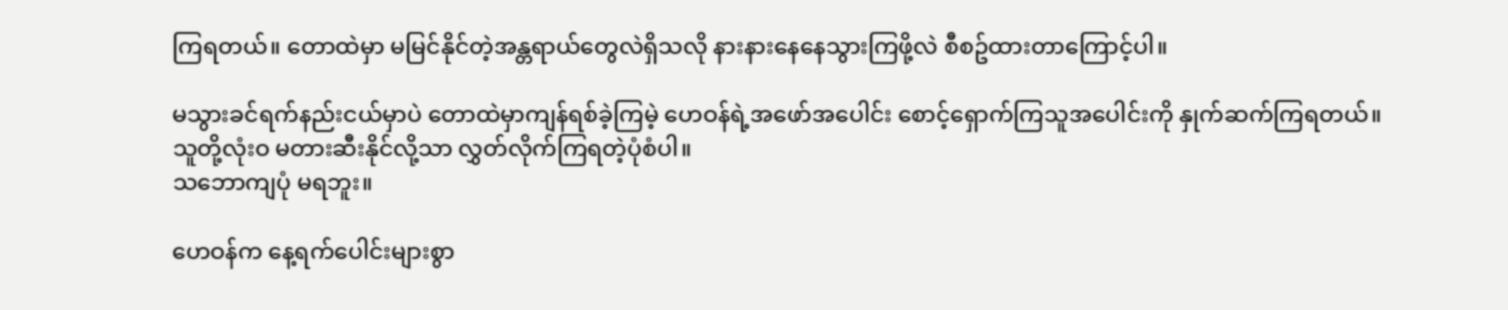ကြရတယ်။ တောထဲမှာ မမြင်နိုင်တဲ့အန္တရာယ်တွေလဲရှိသလို နားနားနေနေသွားကြဖို့လဲ စီစဥ်ထားတာကြောင့်ပါ။

မသွားခင်ရက်နည်းငယ်မှာပဲ တောထဲမှာကျန်ရစ်ခဲ့ကြမဲ့ ဟေဝန်ရဲ့အဖော်အပေါင်း စောင့်ရှောက်ကြသူအပေါင်းကို နှုက်ဆက်ကြရတယ်။
သူတို့လုံးဝ မတားဆီးနိုင်လို့သာ လွှတ်လိုက်ကြရတဲ့ပုံစံပါ။
သဘောကျပုံ မရဘူး။

ဟေဝန်က နေ့ရက်ပေါင်းများစွာ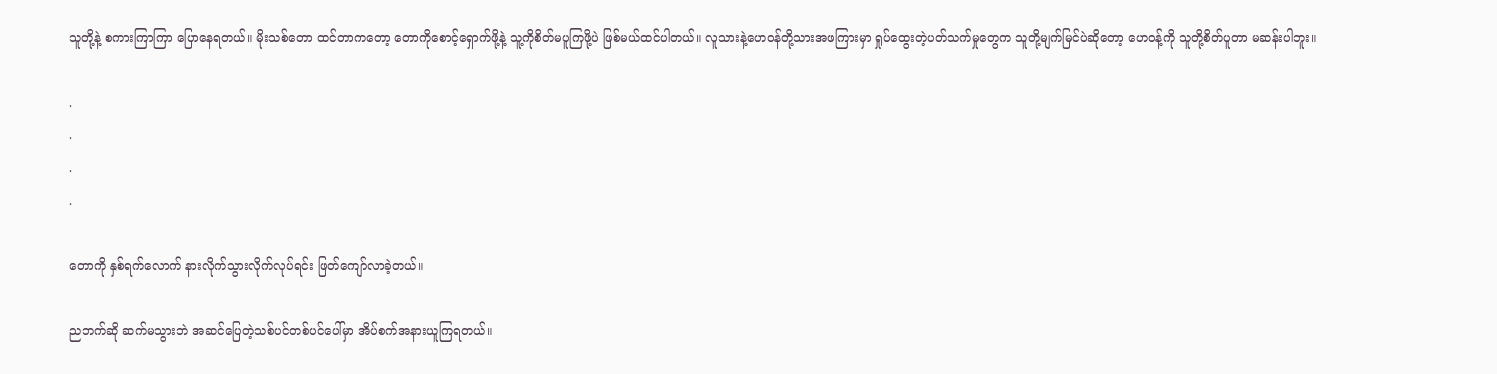သူတို့နဲ့ စကားကြာကြာ ပြောနေရတယ်။ မိုးသစ်တော ထင်တာကတော့ တောကိုစောင့်ရှောက်ဖို့နဲ့ သူ့ကိုစိတ်မပူကြဖို့ပဲ ဖြစ်မယ်ထင်ပါတယ်။ လူသားနဲ့ဟေဝန်တို့သားအဖကြားမှာ ရှုပ်ထွေးတဲ့ပတ်သက်မှုတွေက သူတို့မျက်မြင်ပဲဆိုတော့ ဟေဝန့်ကို သူတို့စိတ်ပူတာ မဆန်းပါဘူး။

.
.
.
.

တောကို နှစ်ရက်လောက် နားလိုက်သွားလိုက်လုပ်ရင်း ဖြတ်ကျော်လာခဲ့တယ်။

ညဘက်ဆို ဆက်မသွားဘဲ အဆင်ပြေတဲ့သစ်ပင်တစ်ပင်ပေါ်မှာ အိပ်စက်အနားယူကြရတယ်။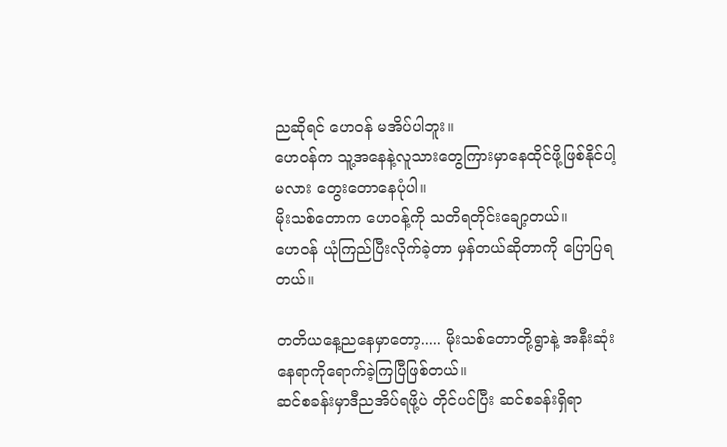ညဆိုရင် ဟေဝန် မအိပ်ပါဘူး။
ဟေဝန်က သူ့အနေနဲ့လူသားတွေကြားမှာနေထိုင်ဖို့ဖြစ်နိုင်ပါ့မလား တွေးတောနေပုံပါ။
မိုးသစ်တောက ဟေဝန့်ကို သတိရတိုင်းချော့တယ်။
ဟေဝန် ယုံကြည်ပြီးလိုက်ခဲ့တာ မှန်တယ်ဆိုတာကို ပြောပြရတယ်။

တတိယနေ့ညနေမှာတော့..... မိုးသစ်တောတို့ရွာနဲ့ အနီးဆုံးနေရာကိုရောက်ခဲ့ကြပြီဖြစ်တယ်။
ဆင်စခန်းမှာဒီညအိပ်ရဖို့ပဲ တိုင်ပင်ပြီး ဆင်စခန်းရှိရာ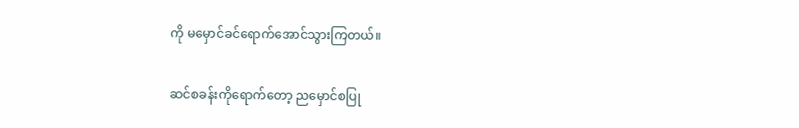ကို မမှောင်ခင်ရောက်အောင်သွားကြတယ်။

ဆင်စခန်းကိုရောက်တော့ ညမှောင်စပြု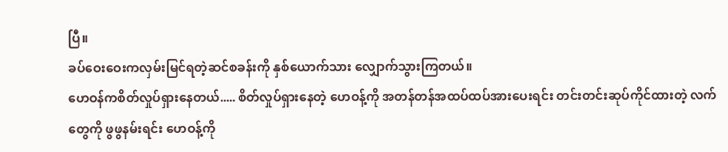ပြီ။
ခပ်ဝေးဝေးကလှမ်းမြင်ရတဲ့ဆင်စခန်းကို နှစ်ယောက်သား လျှောက်သွားကြတယ်။
ဟေဝန်ကစိတ်လှုပ်ရှားနေတယ်..... စိတ်လှုပ်ရှားနေတဲ့ ဟေဝန့်ကို အတန်တန်အထပ်ထပ်အားပေးရင်း တင်းတင်းဆုပ်ကိုင်ထားတဲ့ လက်တွေကို ဖွဖွနမ်းရင်း ဟေဝန့်ကို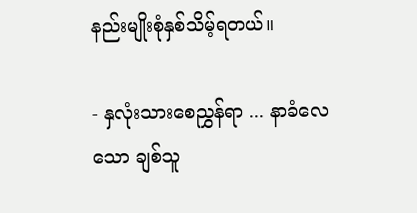နည်းမျိုးစုံနှစ်သိမ့်ရတယ်။

- နှလုံးသားစေညွှန်ရာ ... နာခံလေသော ချစ်သူ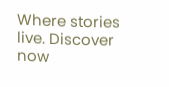Where stories live. Discover now